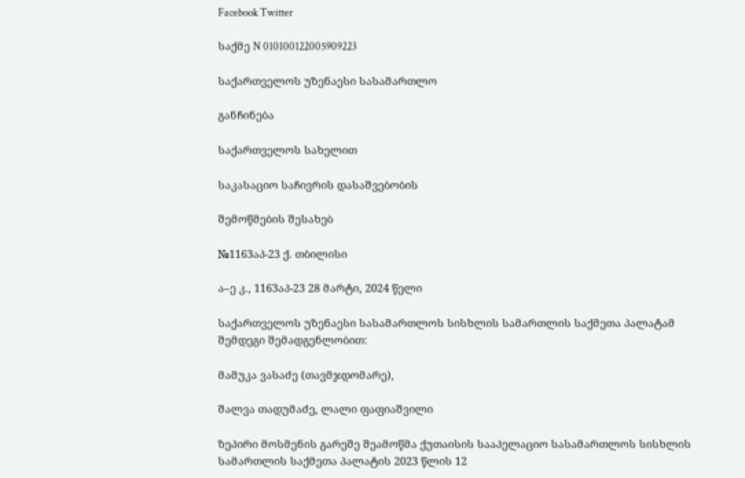Facebook Twitter

საქმე N 010100122005909223

საქართველოს უზენაესი სასამართლო

განჩინება

საქართველოს სახელით

საკასაციო საჩივრის დასაშვებობის

შემოწმების შესახებ

№1163აპ-23 ქ. თბილისი

ა–ე კ., 1163აპ-23 28 მარტი, 2024 წელი

საქართველოს უზენაესი სასამართლოს სისხლის სამართლის საქმეთა პალატამ შემდეგი შემადგენლობით:

მამუკა ვასაძე (თავმჯდომარე),

შალვა თადუმაძე, ლალი ფაფიაშვილი

ზეპირი მოსმენის გარეშე შეამოწმა ქუთაისის სააპელაციო სასამართლოს სისხლის სამართლის საქმეთა პალატის 2023 წლის 12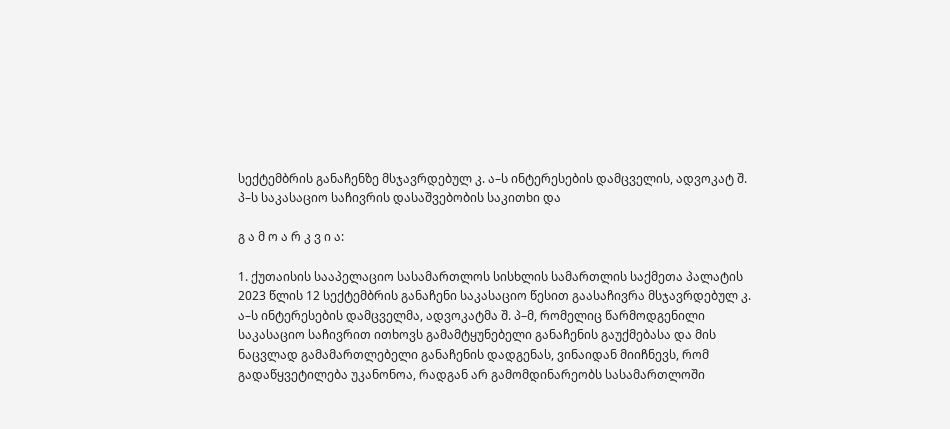სექტემბრის განაჩენზე მსჯავრდებულ კ. ა–ს ინტერესების დამცველის, ადვოკატ შ. პ–ს საკასაციო საჩივრის დასაშვებობის საკითხი და

გ ა მ ო ა რ კ ვ ი ა:

1. ქუთაისის სააპელაციო სასამართლოს სისხლის სამართლის საქმეთა პალატის 2023 წლის 12 სექტემბრის განაჩენი საკასაციო წესით გაასაჩივრა მსჯავრდებულ კ. ა–ს ინტერესების დამცველმა, ადვოკატმა შ. პ–მ, რომელიც წარმოდგენილი საკასაციო საჩივრით ითხოვს გამამტყუნებელი განაჩენის გაუქმებასა და მის ნაცვლად გამამართლებელი განაჩენის დადგენას, ვინაიდან მიიჩნევს, რომ გადაწყვეტილება უკანონოა, რადგან არ გამომდინარეობს სასამართლოში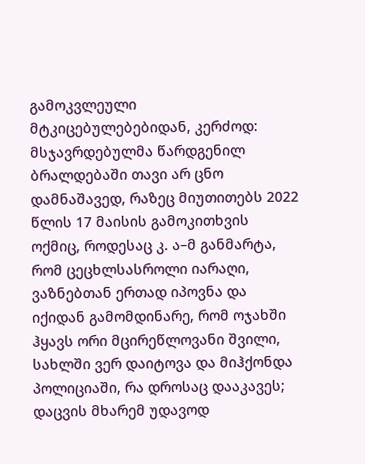გამოკვლეული მტკიცებულებებიდან, კერძოდ: მსჯავრდებულმა წარდგენილ ბრალდებაში თავი არ ცნო დამნაშავედ, რაზეც მიუთითებს 2022 წლის 17 მაისის გამოკითხვის ოქმიც, როდესაც კ. ა–მ განმარტა, რომ ცეცხლსასროლი იარაღი, ვაზნებთან ერთად იპოვნა და იქიდან გამომდინარე, რომ ოჯახში ჰყავს ორი მცირეწლოვანი შვილი, სახლში ვერ დაიტოვა და მიჰქონდა პოლიციაში, რა დროსაც დააკავეს; დაცვის მხარემ უდავოდ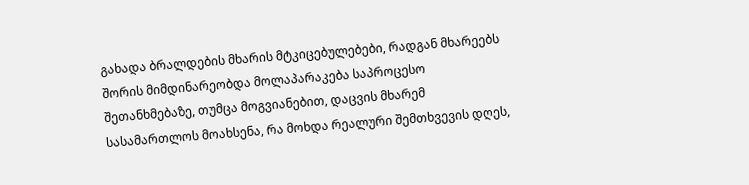გახადა ბრალდების მხარის მტკიცებულებები, რადგან მხარეებს შორის მიმდინარეობდა მოლაპარაკება საპროცესო შეთანხმებაზე, თუმცა მოგვიანებით, დაცვის მხარემ სასამართლოს მოახსენა, რა მოხდა რეალური შემთხვევის დღეს,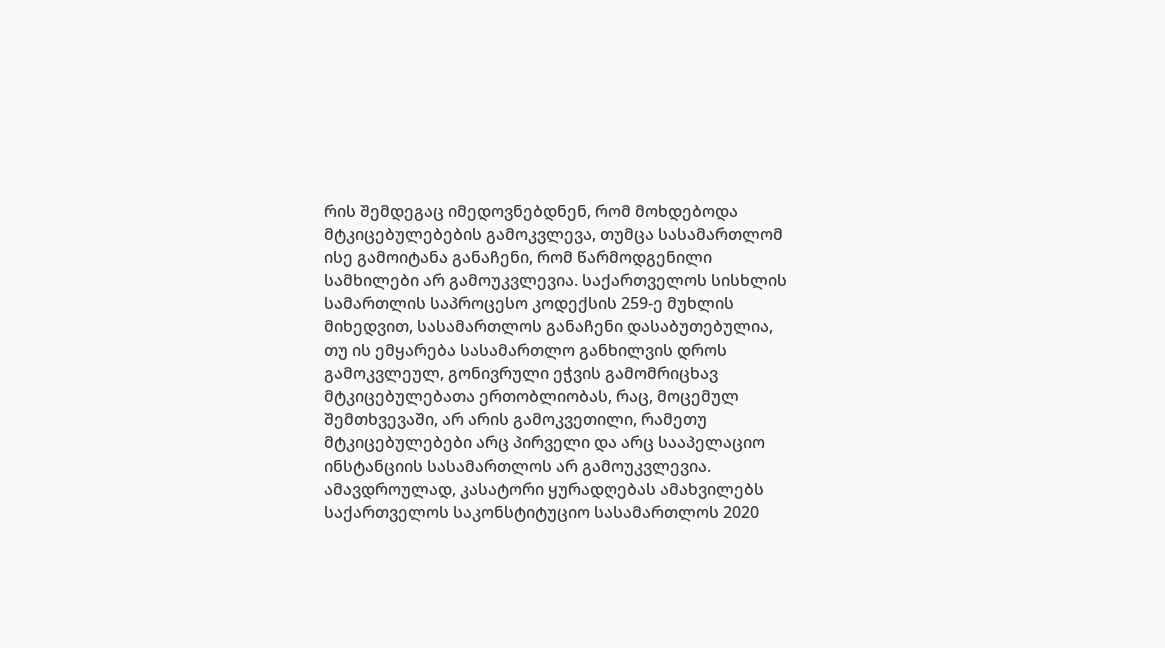რის შემდეგაც იმედოვნებდნენ, რომ მოხდებოდა მტკიცებულებების გამოკვლევა, თუმცა სასამართლომ ისე გამოიტანა განაჩენი, რომ წარმოდგენილი სამხილები არ გამოუკვლევია. საქართველოს სისხლის სამართლის საპროცესო კოდექსის 259-ე მუხლის მიხედვით, სასამართლოს განაჩენი დასაბუთებულია, თუ ის ემყარება სასამართლო განხილვის დროს გამოკვლეულ, გონივრული ეჭვის გამომრიცხავ მტკიცებულებათა ერთობლიობას, რაც, მოცემულ შემთხვევაში, არ არის გამოკვეთილი, რამეთუ მტკიცებულებები არც პირველი და არც სააპელაციო ინსტანციის სასამართლოს არ გამოუკვლევია. ამავდროულად, კასატორი ყურადღებას ამახვილებს საქართველოს საკონსტიტუციო სასამართლოს 2020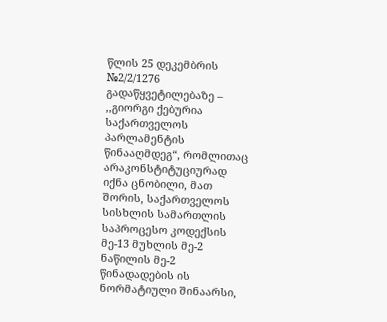წლის 25 დეკემბრის №2/2/1276 გადაწყვეტილებაზე – ,,გიორგი ქებურია საქართველოს პარლამენტის წინააღმდეგ“, რომლითაც არაკონსტიტუციურად იქნა ცნობილი, მათ შორის, საქართველოს სისხლის სამართლის საპროცესო კოდექსის მე-13 მუხლის მე-2 ნაწილის მე-2 წინადადების ის ნორმატიული შინაარსი,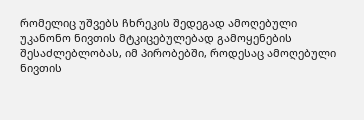რომელიც უშვებს ჩხრეკის შედეგად ამოღებული უკანონო ნივთის მტკიცებულებად გამოყენების შესაძლებლობას, იმ პირობებში, როდესაც ამოღებული ნივთის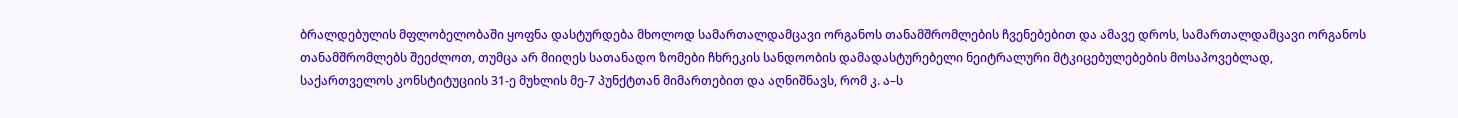ბრალდებულის მფლობელობაში ყოფნა დასტურდება მხოლოდ სამართალდამცავი ორგანოს თანამშრომლების ჩვენებებით და ამავე დროს, სამართალდამცავი ორგანოს თანამშრომლებს შეეძლოთ, თუმცა არ მიიღეს სათანადო ზომები ჩხრეკის სანდოობის დამადასტურებელი ნეიტრალური მტკიცებულებების მოსაპოვებლად, საქართველოს კონსტიტუციის 31-ე მუხლის მე-7 პუნქტთან მიმართებით და აღნიშნავს, რომ კ. ა–ს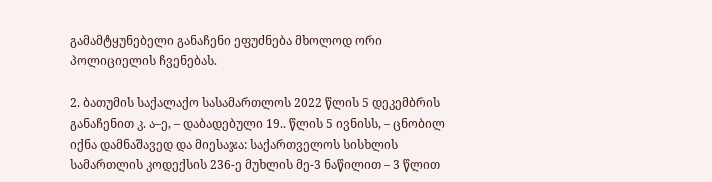გამამტყუნებელი განაჩენი ეფუძნება მხოლოდ ორი პოლიციელის ჩვენებას.

2. ბათუმის საქალაქო სასამართლოს 2022 წლის 5 დეკემბრის განაჩენით კ. ა–ე, – დაბადებული 19.. წლის 5 ივნისს, – ცნობილ იქნა დამნაშავედ და მიესაჯა: საქართველოს სისხლის სამართლის კოდექსის 236-ე მუხლის მე-3 ნაწილით – 3 წლით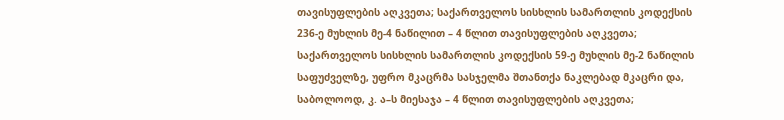თავისუფლების აღკვეთა; საქართველოს სისხლის სამართლის კოდექსის 236-ე მუხლის მე-4 ნაწილით – 4 წლით თავისუფლების აღკვეთა; საქართველოს სისხლის სამართლის კოდექსის 59-ე მუხლის მე-2 ნაწილის საფუძველზე, უფრო მკაცრმა სასჯელმა შთანთქა ნაკლებად მკაცრი და, საბოლოოდ, კ. ა–ს მიესაჯა – 4 წლით თავისუფლების აღკვეთა;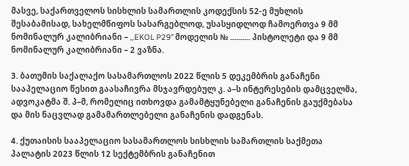მასვე, საქართველოს სისხლის სამართლის კოდექსის 52-ე მუხლის შესაბამისად, სახელმწიფოს სასარგებლოდ, უსასყიდლოდ ჩამოერთვა 9 მმ ნომინალურ კალიბრიანი – ,,EKOL P29’’ მოდელის № .......... პისტოლეტი და 9 მმ ნომინალურ კალიბრიანი – 2 ვაზნა.

3. ბათუმის საქალაქო სასამართლოს 2022 წლის 5 დეკემბრის განაჩენი სააპელაციო წესით გაასაჩივრა მსჯავრდებულ კ. ა–ს ინტერესების დამცველმა, ადვოკატმა შ. პ–მ, რომელიც ითხოვდა გამამტყუნებელი განაჩენის გაუქმებასა და მის ნაცვლად გამამართლებელი განაჩენის დადგენას.

4. ქუთაისის სააპელაციო სასამართლოს სისხლის სამართლის საქმეთა პალატის 2023 წლის 12 სექტემბრის განაჩენით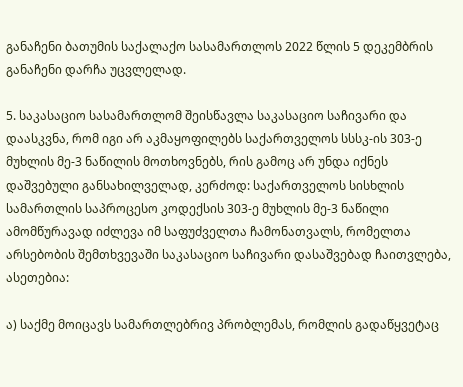განაჩენი ბათუმის საქალაქო სასამართლოს 2022 წლის 5 დეკემბრის განაჩენი დარჩა უცვლელად.

5. საკასაციო სასამართლომ შეისწავლა საკასაციო საჩივარი და დაასკვნა, რომ იგი არ აკმაყოფილებს საქართველოს სსსკ-ის 303-ე მუხლის მე-3 ნაწილის მოთხოვნებს, რის გამოც არ უნდა იქნეს დაშვებული განსახილველად, კერძოდ: საქართველოს სისხლის სამართლის საპროცესო კოდექსის 303-ე მუხლის მე-3 ნაწილი ამომწურავად იძლევა იმ საფუძველთა ჩამონათვალს, რომელთა არსებობის შემთხვევაში საკასაციო საჩივარი დასაშვებად ჩაითვლება, ასეთებია:

ა) საქმე მოიცავს სამართლებრივ პრობლემას, რომლის გადაწყვეტაც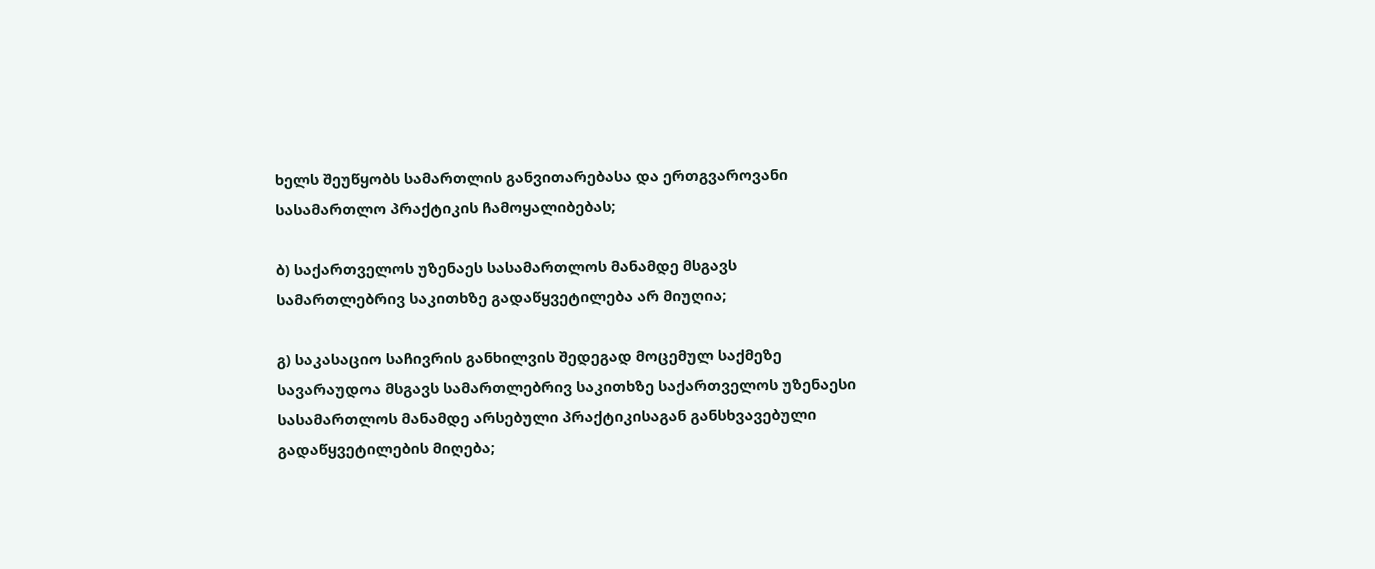ხელს შეუწყობს სამართლის განვითარებასა და ერთგვაროვანი სასამართლო პრაქტიკის ჩამოყალიბებას;

ბ) საქართველოს უზენაეს სასამართლოს მანამდე მსგავს სამართლებრივ საკითხზე გადაწყვეტილება არ მიუღია;

გ) საკასაციო საჩივრის განხილვის შედეგად მოცემულ საქმეზე სავარაუდოა მსგავს სამართლებრივ საკითხზე საქართველოს უზენაესი სასამართლოს მანამდე არსებული პრაქტიკისაგან განსხვავებული გადაწყვეტილების მიღება;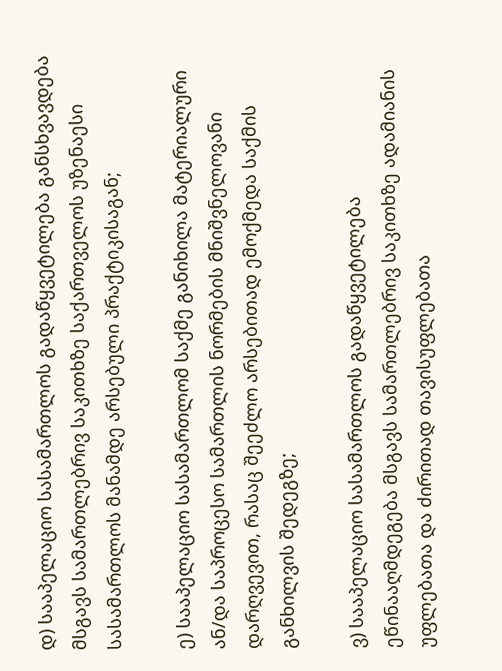დ) სააპელაციო სასამართლოს გადაწყვეტილება განსხვავდება მსგავს სამართლებრივ საკითხზე საქართველოს უზენაესი სასამართლოს მანამდე არსებული პრაქტიკისაგან;

ე) სააპელაციო სასამართლომ საქმე განიხილა მატერიალური ან/და საპროცესო სამართლის ნორმების მნიშვნელოვანი დარღვევით, რასაც შეეძლო არსებითად ემოქმედა საქმის განხილვის შედეგზე;

ვ) სააპელაციო სასამართლოს გადაწყვეტილება ეწინააღმდეგება მსგავს სამართლებრივ საკითხზე ადამიანის უფლებათა და ძირითად თავისუფლებათა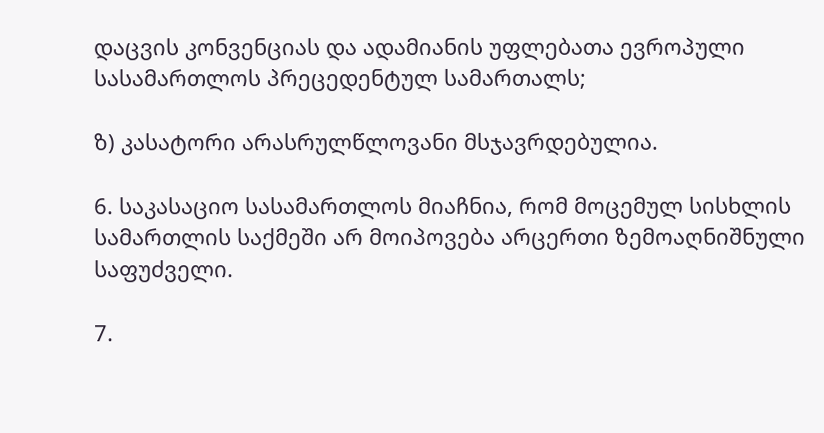დაცვის კონვენციას და ადამიანის უფლებათა ევროპული სასამართლოს პრეცედენტულ სამართალს;

ზ) კასატორი არასრულწლოვანი მსჯავრდებულია.

6. საკასაციო სასამართლოს მიაჩნია, რომ მოცემულ სისხლის სამართლის საქმეში არ მოიპოვება არცერთი ზემოაღნიშნული საფუძველი.

7.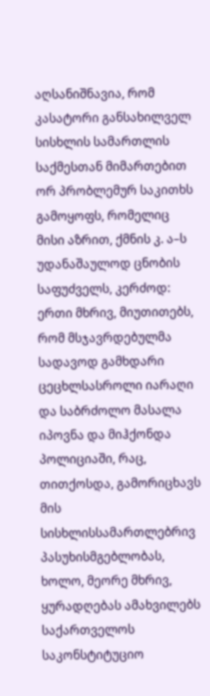აღსანიშნავია, რომ კასატორი განსახილველ სისხლის სამართლის საქმესთან მიმართებით ორ პრობლემურ საკითხს გამოყოფს, რომელიც მისი აზრით, ქმნის კ. ა–ს უდანაშაულოდ ცნობის საფუძველს, კერძოდ: ერთი მხრივ, მიუთითებს, რომ მსჯავრდებულმა სადავოდ გამხდარი ცეცხლსასროლი იარაღი და საბრძოლო მასალა იპოვნა და მიჰქონდა პოლიციაში, რაც, თითქოსდა, გამორიცხავს მის სისხლისსამართლებრივ პასუხისმგებლობას, ხოლო, მეორე მხრივ, ყურადღებას ამახვილებს საქართველოს საკონსტიტუციო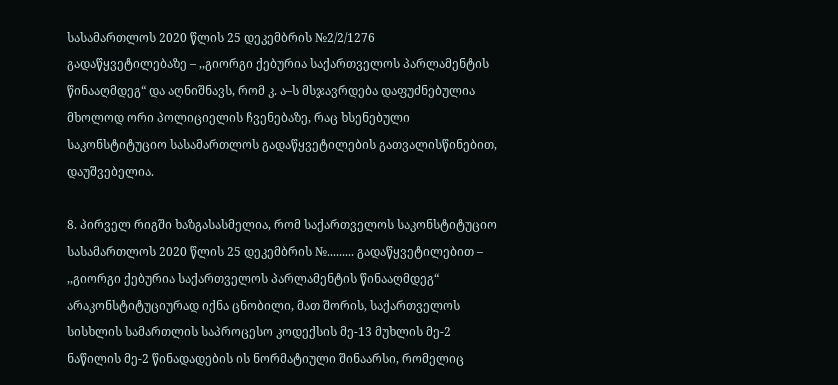სასამართლოს 2020 წლის 25 დეკემბრის №2/2/1276 გადაწყვეტილებაზე – ,,გიორგი ქებურია საქართველოს პარლამენტის წინააღმდეგ“ და აღნიშნავს, რომ კ. ა–ს მსჯავრდება დაფუძნებულია მხოლოდ ორი პოლიციელის ჩვენებაზე, რაც ხსენებული საკონსტიტუციო სასამართლოს გადაწყვეტილების გათვალისწინებით, დაუშვებელია.

8. პირველ რიგში ხაზგასასმელია, რომ საქართველოს საკონსტიტუციო სასამართლოს 2020 წლის 25 დეკემბრის №......... გადაწყვეტილებით – ,,გიორგი ქებურია საქართველოს პარლამენტის წინააღმდეგ“ არაკონსტიტუციურად იქნა ცნობილი, მათ შორის, საქართველოს სისხლის სამართლის საპროცესო კოდექსის მე-13 მუხლის მე-2 ნაწილის მე-2 წინადადების ის ნორმატიული შინაარსი, რომელიც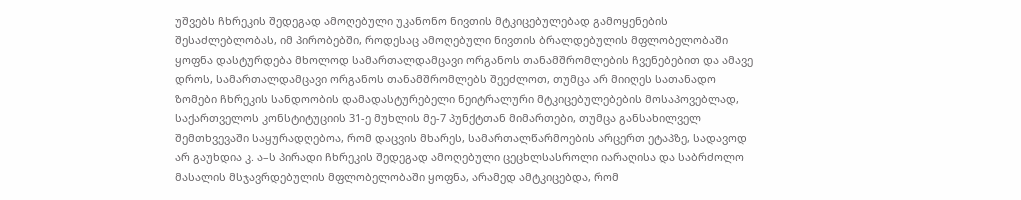უშვებს ჩხრეკის შედეგად ამოღებული უკანონო ნივთის მტკიცებულებად გამოყენების შესაძლებლობას, იმ პირობებში, როდესაც ამოღებული ნივთის ბრალდებულის მფლობელობაში ყოფნა დასტურდება მხოლოდ სამართალდამცავი ორგანოს თანამშრომლების ჩვენებებით და ამავე დროს, სამართალდამცავი ორგანოს თანამშრომლებს შეეძლოთ, თუმცა არ მიიღეს სათანადო ზომები ჩხრეკის სანდოობის დამადასტურებელი ნეიტრალური მტკიცებულებების მოსაპოვებლად, საქართველოს კონსტიტუციის 31-ე მუხლის მე-7 პუნქტთან მიმართები, თუმცა განსახილველ შემთხვევაში საყურადღებოა, რომ დაცვის მხარეს, სამართალწარმოების არცერთ ეტაპზე, სადავოდ არ გაუხდია კ. ა–ს პირადი ჩხრეკის შედეგად ამოღებული ცეცხლსასროლი იარაღისა და საბრძოლო მასალის მსჯავრდებულის მფლობელობაში ყოფნა, არამედ ამტკიცებდა, რომ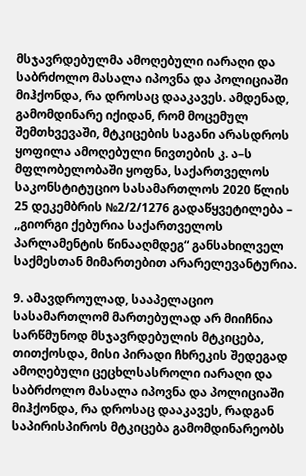მსჯავრდებულმა ამოღებული იარაღი და საბრძოლო მასალა იპოვნა და პოლიციაში მიჰქონდა, რა დროსაც დააკავეს. ამდენად, გამომდინარე იქიდან, რომ მოცემულ შემთხვევაში, მტკიცების საგანი არასდროს ყოფილა ამოღებული ნივთების კ. ა–ს მფლობელობაში ყოფნა, საქართველოს საკონსტიტუციო სასამართლოს 2020 წლის 25 დეკემბრის №2/2/1276 გადაწყვეტილება – ,,გიორგი ქებურია საქართველოს პარლამენტის წინააღმდეგ“ განსახილველ საქმესთან მიმართებით არარელევანტურია.

9. ამავდროულად, სააპელაციო სასამართლომ მართებულად არ მიიჩნია სარწმუნოდ მსჯავრდებულის მტკიცება, თითქოსდა, მისი პირადი ჩხრეკის შედეგად ამოღებული ცეცხლსასროლი იარაღი და საბრძოლო მასალა იპოვნა და პოლიციაში მიჰქონდა, რა დროსაც დააკავეს, რადგან საპირისპიროს მტკიცება გამომდინარეობს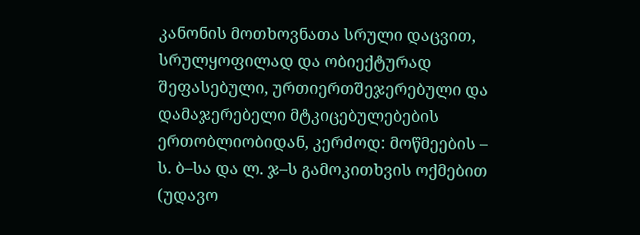კანონის მოთხოვნათა სრული დაცვით, სრულყოფილად და ობიექტურად შეფასებული, ურთიერთშეჯერებული და დამაჯერებელი მტკიცებულებების ერთობლიობიდან, კერძოდ: მოწმეების – ს. ბ–სა და ლ. ჯ–ს გამოკითხვის ოქმებით (უდავო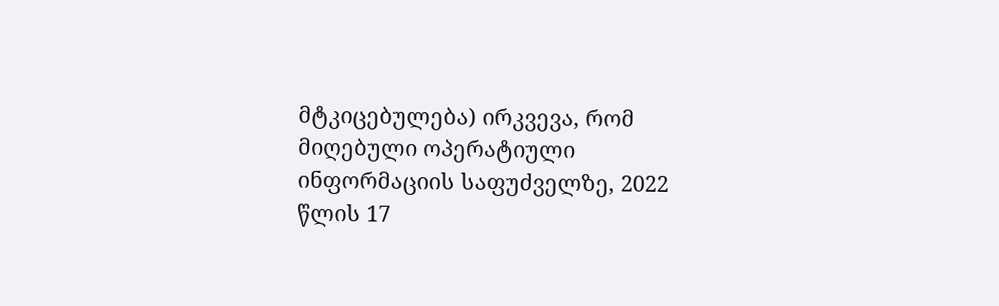მტკიცებულება) ირკვევა, რომ მიღებული ოპერატიული ინფორმაციის საფუძველზე, 2022 წლის 17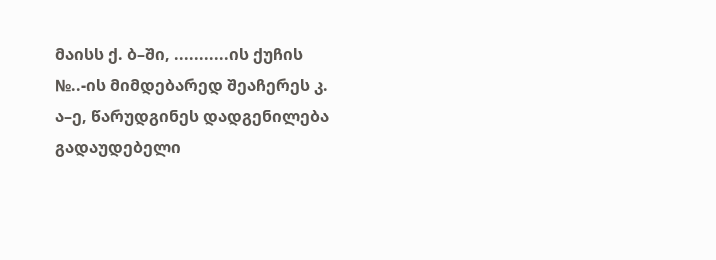მაისს ქ. ბ–ში, ...........ის ქუჩის №..-ის მიმდებარედ შეაჩერეს კ. ა–ე, წარუდგინეს დადგენილება გადაუდებელი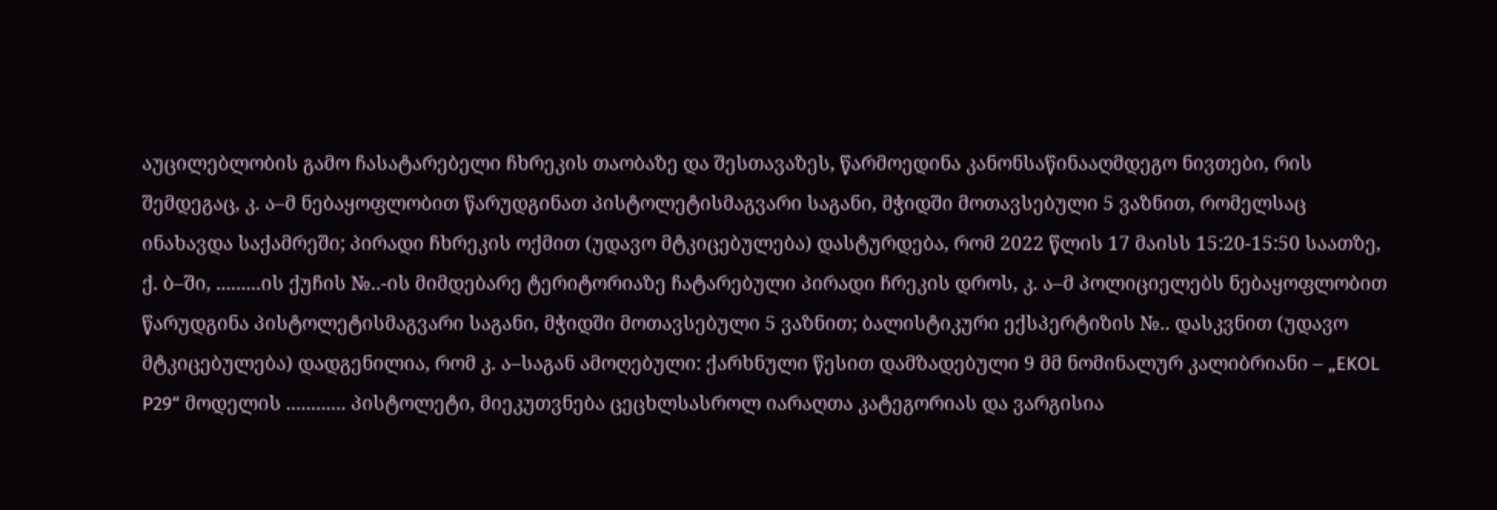აუცილებლობის გამო ჩასატარებელი ჩხრეკის თაობაზე და შესთავაზეს, წარმოედინა კანონსაწინააღმდეგო ნივთები, რის შემდეგაც, კ. ა–მ ნებაყოფლობით წარუდგინათ პისტოლეტისმაგვარი საგანი, მჭიდში მოთავსებული 5 ვაზნით, რომელსაც ინახავდა საქამრეში; პირადი ჩხრეკის ოქმით (უდავო მტკიცებულება) დასტურდება, რომ 2022 წლის 17 მაისს 15:20-15:50 საათზე, ქ. ბ–ში, .........ის ქუჩის №..-ის მიმდებარე ტერიტორიაზე ჩატარებული პირადი ჩრეკის დროს, კ. ა–მ პოლიციელებს ნებაყოფლობით წარუდგინა პისტოლეტისმაგვარი საგანი, მჭიდში მოთავსებული 5 ვაზნით; ბალისტიკური ექსპერტიზის №.. დასკვნით (უდავო მტკიცებულება) დადგენილია, რომ კ. ა–საგან ამოღებული: ქარხნული წესით დამზადებული 9 მმ ნომინალურ კალიბრიანი – „EKOL P29“ მოდელის ............ პისტოლეტი, მიეკუთვნება ცეცხლსასროლ იარაღთა კატეგორიას და ვარგისია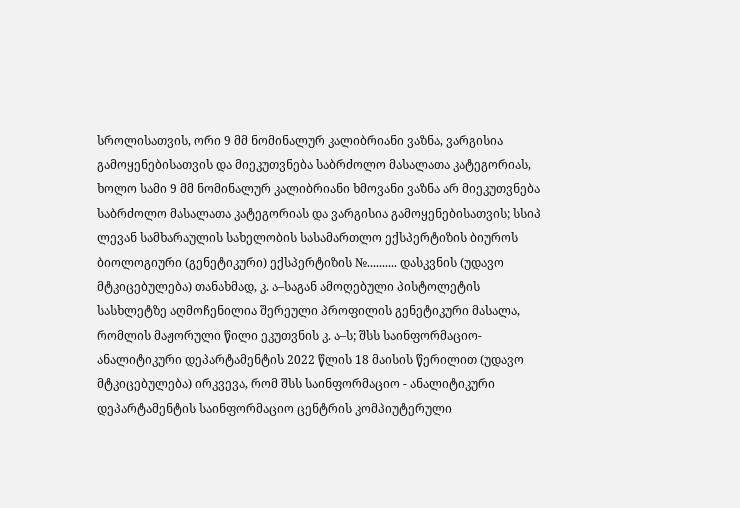სროლისათვის, ორი 9 მმ ნომინალურ კალიბრიანი ვაზნა, ვარგისია გამოყენებისათვის და მიეკუთვნება საბრძოლო მასალათა კატეგორიას, ხოლო სამი 9 მმ ნომინალურ კალიბრიანი ხმოვანი ვაზნა არ მიეკუთვნება საბრძოლო მასალათა კატეგორიას და ვარგისია გამოყენებისათვის; სსიპ ლევან სამხარაულის სახელობის სასამართლო ექსპერტიზის ბიუროს ბიოლოგიური (გენეტიკური) ექსპერტიზის №.......... დასკვნის (უდავო მტკიცებულება) თანახმად, კ. ა–საგან ამოღებული პისტოლეტის სასხლეტზე აღმოჩენილია შერეული პროფილის გენეტიკური მასალა, რომლის მაჟორული წილი ეკუთვნის კ. ა–ს; შსს საინფორმაციო-ანალიტიკური დეპარტამენტის 2022 წლის 18 მაისის წერილით (უდავო მტკიცებულება) ირკვევა, რომ შსს საინფორმაციო - ანალიტიკური დეპარტამენტის საინფორმაციო ცენტრის კომპიუტერული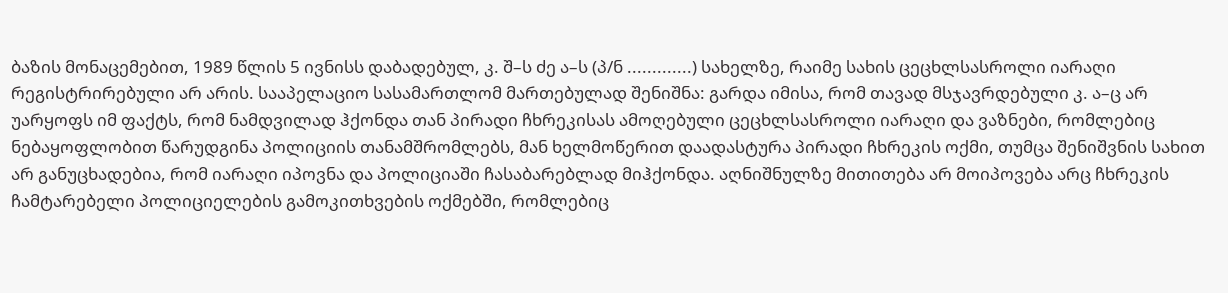ბაზის მონაცემებით, 1989 წლის 5 ივნისს დაბადებულ, კ. შ–ს ძე ა–ს (პ/ნ .............) სახელზე, რაიმე სახის ცეცხლსასროლი იარაღი რეგისტრირებული არ არის. სააპელაციო სასამართლომ მართებულად შენიშნა: გარდა იმისა, რომ თავად მსჯავრდებული კ. ა–ც არ უარყოფს იმ ფაქტს, რომ ნამდვილად ჰქონდა თან პირადი ჩხრეკისას ამოღებული ცეცხლსასროლი იარაღი და ვაზნები, რომლებიც ნებაყოფლობით წარუდგინა პოლიციის თანამშრომლებს, მან ხელმოწერით დაადასტურა პირადი ჩხრეკის ოქმი, თუმცა შენიშვნის სახით არ განუცხადებია, რომ იარაღი იპოვნა და პოლიციაში ჩასაბარებლად მიჰქონდა. აღნიშნულზე მითითება არ მოიპოვება არც ჩხრეკის ჩამტარებელი პოლიციელების გამოკითხვების ოქმებში, რომლებიც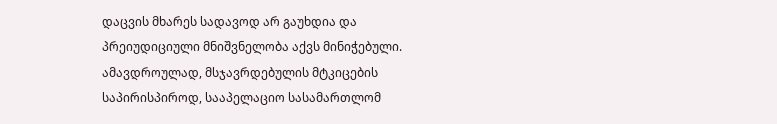დაცვის მხარეს სადავოდ არ გაუხდია და პრეიუდიციული მნიშვნელობა აქვს მინიჭებული. ამავდროულად, მსჯავრდებულის მტკიცების საპირისპიროდ, სააპელაციო სასამართლომ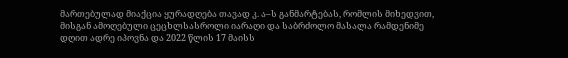მართებულად მიაქცია ყურადღება თავად კ. ა–ს განმარტებას, რომლის მიხედვით, მისგან ამოღებული ცეცხლსასროლი იარაღი და საბრძოლო მასალა რამდენიმე დღით ადრე იპოვნა და 2022 წლის 17 მაისს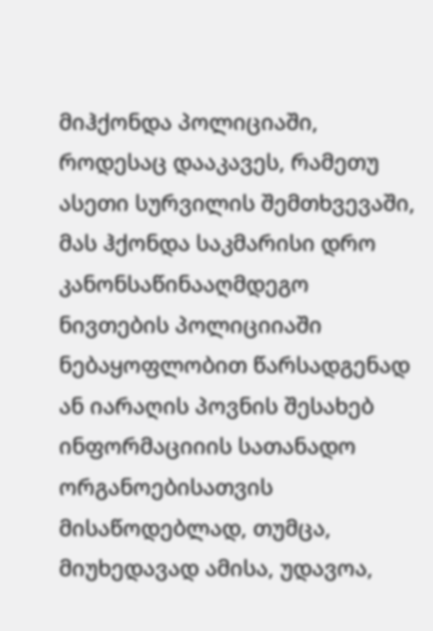მიჰქონდა პოლიციაში, როდესაც დააკავეს, რამეთუ ასეთი სურვილის შემთხვევაში, მას ჰქონდა საკმარისი დრო კანონსაწინააღმდეგო ნივთების პოლიციიაში ნებაყოფლობით წარსადგენად ან იარაღის პოვნის შესახებ ინფორმაციიის სათანადო ორგანოებისათვის მისაწოდებლად, თუმცა, მიუხედავად ამისა, უდავოა,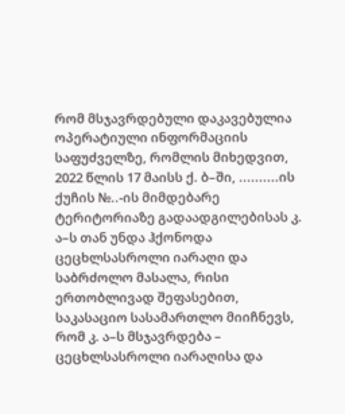რომ მსჯავრდებული დაკავებულია ოპერატიული ინფორმაციის საფუძველზე, რომლის მიხედვით, 2022 წლის 17 მაისს ქ. ბ–ში, ..........ის ქუჩის №..-ის მიმდებარე ტერიტორიაზე გადაადგილებისას კ. ა–ს თან უნდა ჰქონოდა ცეცხლსასროლი იარაღი და საბრძოლო მასალა, რისი ერთობლივად შეფასებით, საკასაციო სასამართლო მიიჩნევს, რომ კ. ა–ს მსჯავრდება – ცეცხლსასროლი იარაღისა და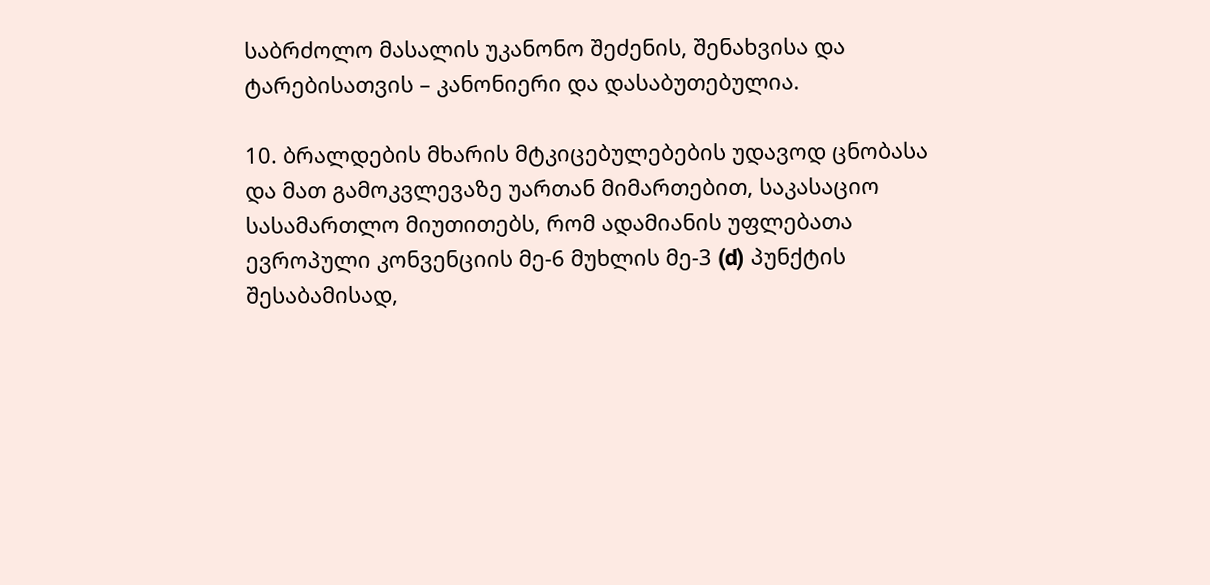საბრძოლო მასალის უკანონო შეძენის, შენახვისა და ტარებისათვის – კანონიერი და დასაბუთებულია.

10. ბრალდების მხარის მტკიცებულებების უდავოდ ცნობასა და მათ გამოკვლევაზე უართან მიმართებით, საკასაციო სასამართლო მიუთითებს, რომ ადამიანის უფლებათა ევროპული კონვენციის მე-6 მუხლის მე-3 (d) პუნქტის შესაბამისად,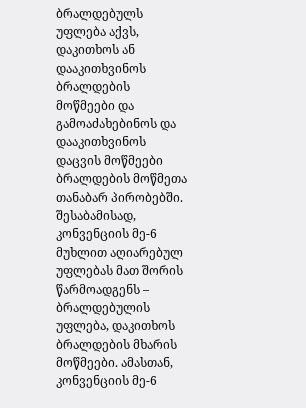ბრალდებულს უფლება აქვს, დაკითხოს ან დააკითხვინოს ბრალდების მოწმეები და გამოაძახებინოს და დააკითხვინოს დაცვის მოწმეები ბრალდების მოწმეთა თანაბარ პირობებში. შესაბამისად, კონვენციის მე-6 მუხლით აღიარებულ უფლებას მათ შორის წარმოადგენს – ბრალდებულის უფლება, დაკითხოს ბრალდების მხარის მოწმეები. ამასთან, კონვენციის მე-6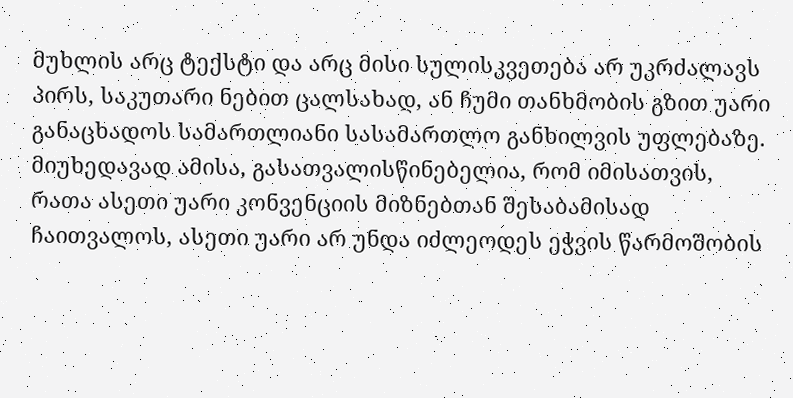მუხლის არც ტექსტი და არც მისი სულისკვეთება არ უკრძალავს პირს, საკუთარი ნებით ცალსახად, ან ჩუმი თანხმობის გზით უარი განაცხადოს სამართლიანი სასამართლო განხილვის უფლებაზე. მიუხედავად ამისა, გასათვალისწინებელია, რომ იმისათვის, რათა ასეთი უარი კონვენციის მიზნებთან შესაბამისად ჩაითვალოს, ასეთი უარი არ უნდა იძლეოდეს ეჭვის წარმოშობის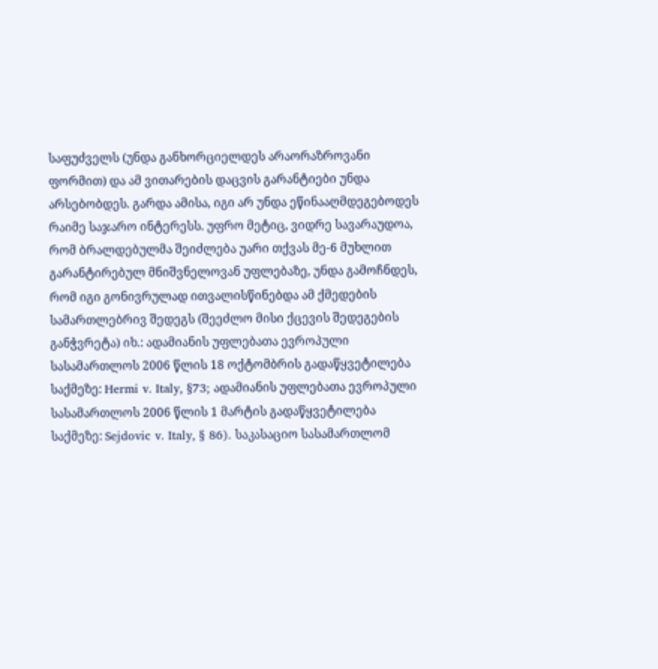საფუძველს (უნდა განხორციელდეს არაორაზროვანი ფორმით) და ამ ვითარების დაცვის გარანტიები უნდა არსებობდეს. გარდა ამისა, იგი არ უნდა ეწინააღმდეგებოდეს რაიმე საჯარო ინტერესს. უფრო მეტიც, ვიდრე სავარაუდოა, რომ ბრალდებულმა შეიძლება უარი თქვას მე-6 მუხლით გარანტირებულ მნიშვნელოვან უფლებაზე, უნდა გამოჩნდეს, რომ იგი გონივრულად ითვალისწინებდა ამ ქმედების სამართლებრივ შედეგს (შეეძლო მისი ქცევის შედეგების განჭვრეტა) იხ.: ადამიანის უფლებათა ევროპული სასამართლოს 2006 წლის 18 ოქტომბრის გადაწყვეტილება საქმეზე: Hermi v. Italy, §73; ადამიანის უფლებათა ევროპული სასამართლოს 2006 წლის 1 მარტის გადაწყვეტილება საქმეზე: Sejdovic v. Italy, § 86). საკასაციო სასამართლომ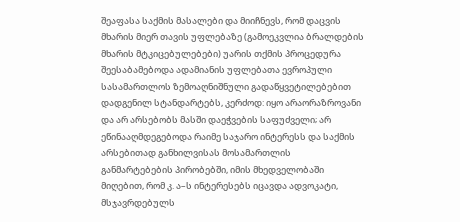შეაფასა საქმის მასალები და მიიჩნევს, რომ დაცვის მხარის მიერ თავის უფლებაზე (გამოეკვლია ბრალდების მხარის მტკიცებულებები) უარის თქმის პროცედურა შეესაბამებოდა ადამიანის უფლებათა ევროპული სასამართლოს ზემოაღნიშნული გადაწყვეტილებებით დადგენილ სტანდარტებს, კერძოდ: იყო არაორაზროვანი და არ არსებობს მასში დაეჭვების საფუძველი; არ ეწინააღმდეგებოდა რაიმე საჯარო ინტერესს და საქმის არსებითად განხილვისას მოსამართლის განმარტებების პირობებში, იმის მხედველობაში მიღებით, რომ კ. ა–ს ინტერესებს იცავდა ადვოკატი, მსჯავრდებულს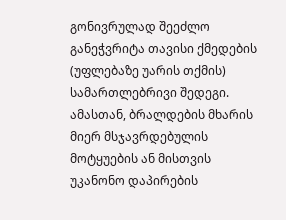გონივრულად შეეძლო განეჭვრიტა თავისი ქმედების (უფლებაზე უარის თქმის) სამართლებრივი შედეგი. ამასთან, ბრალდების მხარის მიერ მსჯავრდებულის მოტყუების ან მისთვის უკანონო დაპირების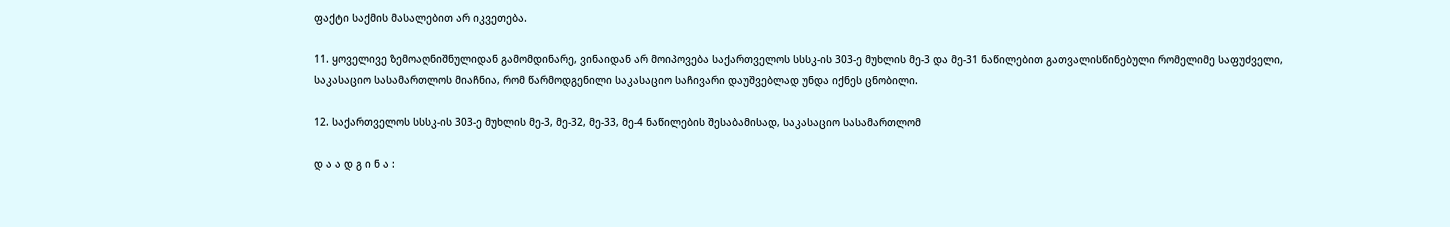ფაქტი საქმის მასალებით არ იკვეთება.

11. ყოველივე ზემოაღნიშნულიდან გამომდინარე, ვინაიდან არ მოიპოვება საქართველოს სსსკ-ის 303-ე მუხლის მე-3 და მე-31 ნაწილებით გათვალისწინებული რომელიმე საფუძველი, საკასაციო სასამართლოს მიაჩნია, რომ წარმოდგენილი საკასაციო საჩივარი დაუშვებლად უნდა იქნეს ცნობილი.

12. საქართველოს სსსკ-ის 303-ე მუხლის მე-3, მე-32, მე-33, მე-4 ნაწილების შესაბამისად, საკასაციო სასამართლომ

დ ა ა დ გ ი ნ ა :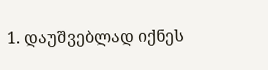1. დაუშვებლად იქნეს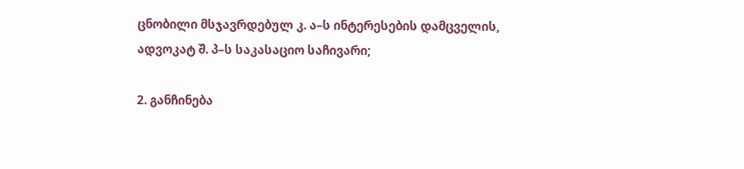ცნობილი მსჯავრდებულ კ. ა–ს ინტერესების დამცველის, ადვოკატ შ. პ–ს საკასაციო საჩივარი;

2. განჩინება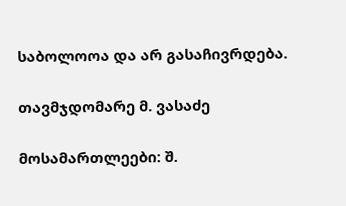საბოლოოა და არ გასაჩივრდება.

თავმჯდომარე მ. ვასაძე

მოსამართლეები: შ.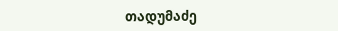თადუმაძე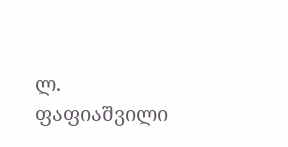ლ. ფაფიაშვილი